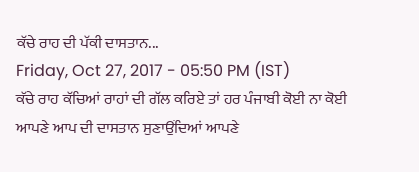ਕੱਚੇ ਰਾਹ ਦੀ ਪੱਕੀ ਦਾਸਤਾਨ...
Friday, Oct 27, 2017 - 05:50 PM (IST)
ਕੱਚੇ ਰਾਹ ਕੱਚਿਆਂ ਰਾਹਾਂ ਦੀ ਗੱਲ ਕਰਿਏ ਤਾਂ ਹਰ ਪੰਜਾਬੀ ਕੋਈ ਨਾ ਕੋਈ ਆਪਣੇ ਆਪ ਦੀ ਦਾਸਤਾਨ ਸੁਣਾਉਂਦਿਆਂ ਆਪਣੇ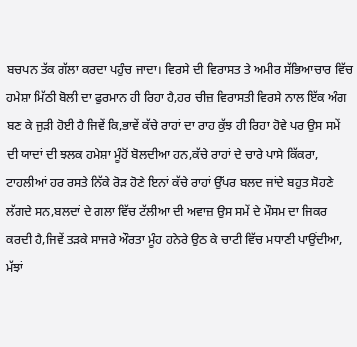ਬਚਪਨ ਤੱਕ ਗੱਲਾ ਕਰਦਾ ਪਹੁੰਚ ਜਾਦਾ। ਵਿਰਸੇ ਦੀ ਵਿਰਾਸਤ ਤੇ ਅਮੀਰ ਸੱਭਿਆਚਾਰ ਵਿੱਚ ਹਮੇਸ਼ਾ ਮਿੱਠੀ ਬੋਲੀ ਦਾ ਫੁਰਮਾਨ ਹੀ ਰਿਹਾ ਹੈ,ਹਰ ਚੀਜ਼ ਵਿਰਾਸਤੀ ਵਿਰਸੇ ਨਾਲ ਇੱਕ ਅੰਗ ਬਣ ਕੇ ਜੁੜੀ ਹੋਈ ਹੈ ਜਿਵੇਂ ਕਿ,ਭਾਵੇਂ ਕੱਚੇ ਰਾਹਾਂ ਦਾ ਰਾਹ ਕੁੱਝ ਹੀ ਰਿਹਾ ਹੋਵੇ ਪਰ ਉਸ ਸਮੇਂ ਦੀ ਯਾਦਾਂ ਦੀ ਝਲਕ ਹਮੇਸ਼ਾ ਮੂੰਹੋਂ ਬੋਲਦੀਆ ਹਨ,ਕੱਚੇ ਰਾਹਾਂ ਦੇ ਚਾਰੇ ਪਾਸੇ ਕਿੱਕਰਾ, ਟਾਹਲੀਆਂ ਹਰ ਰਸਤੇ ਨਿੱਕੇ ਰੋੜ ਹੋਣੇ ਇਨਾਂ ਕੱਚੇ ਰਾਹਾਂ ਉੱਪਰ ਬਲਦ ਜਾਂਦੇ ਬਹੁਤ ਸੋਹਣੇ ਲੱਗਦੇ ਸਨ,ਬਲਦਾਂ ਦੇ ਗਲਾ ਵਿੱਚ ਟੱਲੀਆ ਦੀ ਅਵਾਜ਼ ਉਸ ਸਮੇਂ ਦੇ ਮੌਸਮ ਦਾ ਜਿਕਰ ਕਰਦੀ ਹੈ,ਜਿਵੇਂ ਤੜਕੇ ਸਾਜਰੇ ਔਰਤਾ ਮੂੰਹ ਹਨੇਰੇ ਉਠ ਕੇ ਚਾਟੀ ਵਿੱਚ ਮਧਾਣੀ ਪਾਉਂਦੀਆ, ਮੱਝਾਂ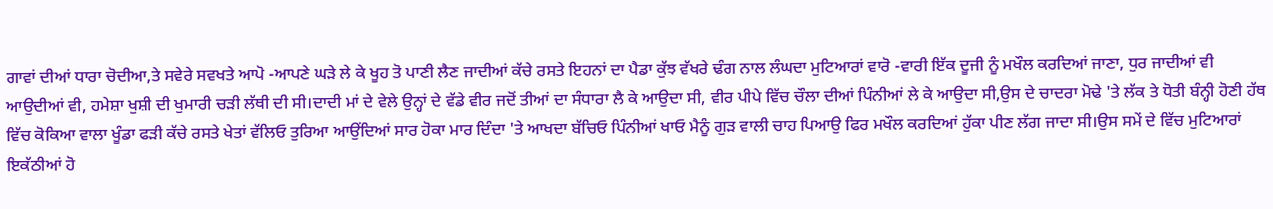ਗਾਵਾਂ ਦੀਆਂ ਧਾਰਾ ਚੋਦੀਆ,ਤੇ ਸਵੇਰੇ ਸਵਖਤੇ ਆਪੋ -ਆਪਣੇ ਘੜੇ ਲੇ ਕੇ ਖੂਹ ਤੋ ਪਾਣੀ ਲੈਣ ਜਾਦੀਆਂ ਕੱਚੇ ਰਸਤੇ ਇਹਨਾਂ ਦਾ ਪੈਡਾ ਕੁੱਝ ਵੱਖਰੇ ਢੰਗ ਨਾਲ ਲੰਘਦਾ ਮੁਟਿਆਰਾਂ ਵਾਰੋ -ਵਾਰੀ ਇੱਕ ਦੂਜੀ ਨੂੰ ਮਖੌਲ ਕਰਦਿਆਂ ਜਾਣਾ, ਧੁਰ ਜਾਦੀਆਂ ਵੀ ਆਉਦੀਆਂ ਵੀ, ਹਮੇਸ਼ਾ ਖੁਸ਼ੀ ਦੀ ਖੁਮਾਰੀ ਚੜੀ ਲੱਥੀ ਦੀ ਸੀ।ਦਾਦੀ ਮਾਂ ਦੇ ਵੇਲੇ ਉਨ੍ਹਾਂ ਦੇ ਵੱਡੇ ਵੀਰ ਜਦੋਂ ਤੀਆਂ ਦਾ ਸੰਧਾਰਾ ਲੈ ਕੇ ਆਉਦਾ ਸੀ, ਵੀਰ ਪੀਪੇ ਵਿੱਚ ਚੌਲਾ ਦੀਆਂ ਪਿੰਨੀਆਂ ਲੇ ਕੇ ਆਉਦਾ ਸੀ,ਉਸ ਦੇ ਚਾਦਰਾ ਮੋਢੇ 'ਤੇ ਲੱਕ ਤੇ ਧੋਤੀ ਬੰਨ੍ਹੀ ਹੋਣੀ ਹੱਥ ਵਿੱਚ ਕੋਕਿਆ ਵਾਲਾ ਖੂੰਡਾ ਫੜੀ ਕੱਚੇ ਰਸਤੇ ਖੇਤਾਂ ਵੱਲਿਓ ਤੁਰਿਆ ਆਉਂਦਿਆਂ ਸਾਰ ਹੋਕਾ ਮਾਰ ਦਿੰਦਾ 'ਤੇ ਆਖਦਾ ਬੱਚਿਓ ਪਿੰਨੀਆਂ ਖਾਓ ਮੈਨੂੰ ਗੁੜ ਵਾਲੀ ਚਾਹ ਪਿਆਉ ਫਿਰ ਮਖੌਲ ਕਰਦਿਆਂ ਹੁੱਕਾ ਪੀਣ ਲੱਗ ਜਾਦਾ ਸੀ।ਉਸ ਸਮੇਂ ਦੇ ਵਿੱਚ ਮੁਟਿਆਰਾਂ ਇਕੱਠੀਆਂ ਹੋ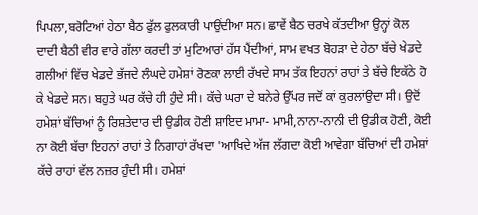ਪਿਪਲਾ,ਬਰੋਟਿਆਂ ਹੇਠਾ ਬੈਠ ਫੁੱਲ ਫੁਲਕਾਰੀ ਪਾਉਂਦੀਆ ਸਨ। ਛਾਵੇਂ ਬੈਠ ਚਰਖੇ ਕੱਤਦੀਆ ਉਨ੍ਹਾਂ ਕੋਲ ਦਾਦੀ ਬੈਠੀ ਵੀਰ ਵਾਰੇ ਗੱਲਾ ਕਰਦੀ ਤਾਂ ਮੁਟਿਆਰਾਂ ਹੱਸ ਪੈਂਦੀਆਂ, ਸਾਮ ਵਖਤ ਬੋਹੜਾ ਦੇ ਹੇਠਾ ਬੱਚੇ ਖੇਡਦੇ ਗਲੀਆਂ ਵਿੱਚ ਖੇਡਦੇ ਭੱਜਦੇ ਲੰਘਦੇ ਹਮੇਸ਼ਾਂ ਰੋਣਕਾ ਲਾਈ ਰੱਖਦੇ ਸਾਮ ਤੱਕ ਇਹਨਾਂ ਰਾਹਾਂ ਤੇ ਬੱਚੇ ਇਕੱਠੇ ਹੋ ਕੇ ਖੇਡਦੇ ਸਨ। ਬਹੁਤੇ ਘਰ ਕੱਚੇ ਹੀ ਹੁੰਦੇ ਸੀ। ਕੱਚੇ ਘਰਾ ਦੇ ਬਨੇਰੇ ਉੱਪਰ ਜਦੋਂ ਕਾਂ ਕੁਰਲਾਂਉਦਾ ਸੀ। ਉਦੋਂ ਹਮੇਸ਼ਾਂ ਬੱਚਿਆਂ ਨੂੰ ਰਿਸ਼ਤੇਦਾਰ ਦੀ ਉਡੀਕ ਹੋਣੀ ਸ਼ਾਇਦ ਮਾਮਾ- ਮਾਮੀ,ਨਾਨਾ-ਨਾਨੀ ਦੀ ਉਡੀਕ ਹੋਣੀ, ਕੋਈ ਨਾ ਕੋਈ ਬੱਚਾ ਇਹਨਾਂ ਰਾਹਾਂ ਤੇ ਨਿਗਾਹਾਂ ਰੱਖਦਾ 'ਆਖਿਦੇ ਅੱਜ ਲੱਗਦਾ ਕੋਈ ਆਵੇਗਾ ਬੱਚਿਆਂ ਦੀ ਹਮੇਸ਼ਾਂ ਕੱਚੇ ਰਾਹਾਂ ਵੱਲ ਨਜ਼ਰ ਹੁੰਦੀ ਸੀ। ਹਮੇਸ਼ਾਂ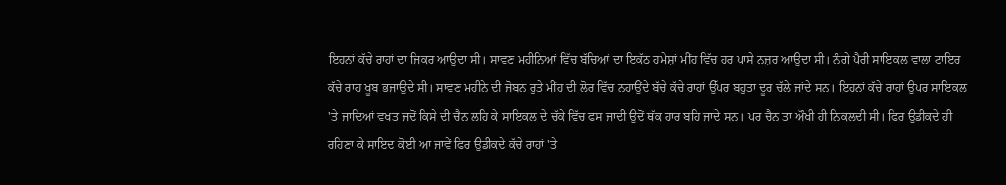ਇਹਨਾਂ ਕੱਚੇ ਰਾਹਾਂ ਦਾ ਜਿਕਰ ਆਉਦਾ ਸੀ। ਸਾਵਣ ਮਹੀਨਿਆਂ ਵਿੱਚ ਬੱਚਿਆਂ ਦਾ ਇਕੱਠ ਹਮੇਸ਼ਾਂ ਮੀਂਹ ਵਿੱਚ ਹਰ ਪਾਸੇ ਨਜ਼ਰ ਆਉਦਾ ਸੀ। ਨੰਗੇ ਪੈਰੀ ਸਾਇਕਲ ਵਾਲਾ ਟਾਇਰ ਕੱਚੇ ਰਾਹ ਖੂਬ ਭਜਾਉਦੇ ਸੀ। ਸਾਵਣ ਮਹੀਨੇ ਦੀ ਜੋਬਨ ਰੁਤੇ ਮੀਂਹ ਦੀ ਲੋਰ ਵਿੱਚ ਨਹਾਉਂਦੇ ਬੱਚੇ ਕੱਚੇ ਰਾਹਾਂ ਉੱਪਰ ਬਹੁਤਾ ਦੂਰ ਚੱਲੇ ਜਾਂਦੇ ਸਨ। ਇਹਨਾਂ ਕੱਚੇ ਰਾਹਾਂ ਉਪਰ ਸਾਇਕਲ 'ਤੇ ਜਾਦਿਆਂ ਵਖਤ ਜਦੋਂ ਕਿਸੇ ਦੀ ਚੈਨ ਲਹਿ ਕੇ ਸਾਇਕਲ ਦੇ ਚੱਕੇ ਵਿੱਚ ਫਸ ਜਾਦੀ ਉਦੋਂ ਥੱਕ ਹਾਰ ਬਹਿ ਜਾਦੇ ਸਨ। ਪਰ ਚੈਨ ਤਾ ਔਖੀ ਹੀ ਨਿਕਲਦੀ ਸੀ। ਫਿਰ ਉਡੀਕਦੇ ਹੀ ਰਹਿਣਾ ਕੇ ਸਾਇਦ ਕੋਈ ਆ ਜਾਵੇਂ ਫਿਰ ਉਡੀਕਦੇ ਕੱਚੇ ਰਾਹਾਂ 'ਤੇ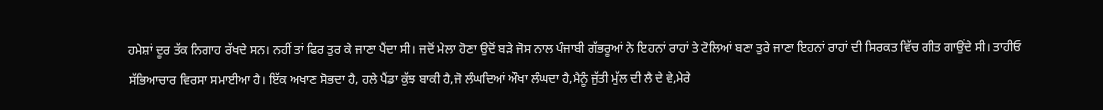ਹਮੇਸ਼ਾਂ ਦੂਰ ਤੱਕ ਨਿਗਾਹ ਰੱਖਦੇ ਸਨ। ਨਹੀਂ ਤਾਂ ਫਿਰ ਤੁਰ ਕੇ ਜਾਣਾ ਪੈਂਦਾ ਸੀ। ਜਦੋਂ ਮੇਲਾ ਹੋਣਾ ਉਦੋਂ ਬੜੇ ਜੋਸ ਨਾਲ ਪੰਜਾਬੀ ਗੱਭਰੂਆਂ ਨੇ ਇਹਨਾਂ ਰਾਹਾਂ ਤੇ ਟੋਲਿਆਂ ਬਣਾ ਤੁਰੇ ਜਾਣਾ ਇਹਨਾਂ ਰਾਹਾਂ ਦੀ ਸਿਰਕਤ ਵਿੱਚ ਗੀਤ ਗਾਉਂਦੇ ਸੀ। ਤਾਹੀਓ ਸੱਭਿਆਚਾਰ ਵਿਰਸਾ ਸਮਾਈਆ ਹੈ। ਇੱਕ ਅਖਾਣ ਸੋਭਦਾ ਹੈ, ਹਲੇ ਪੈਂਡਾ ਕੁੱਝ ਬਾਕੀ ਹੈ,ਜੋ ਲੰਘਦਿਆਂ ਔਖਾ ਲੰਘਦਾ ਹੈ,ਮੈਨੂੰ ਜੁੱਤੀ ਮੁੱਲ ਦੀ ਲੈ ਦੇ ਵੇ,ਮੇਰੇ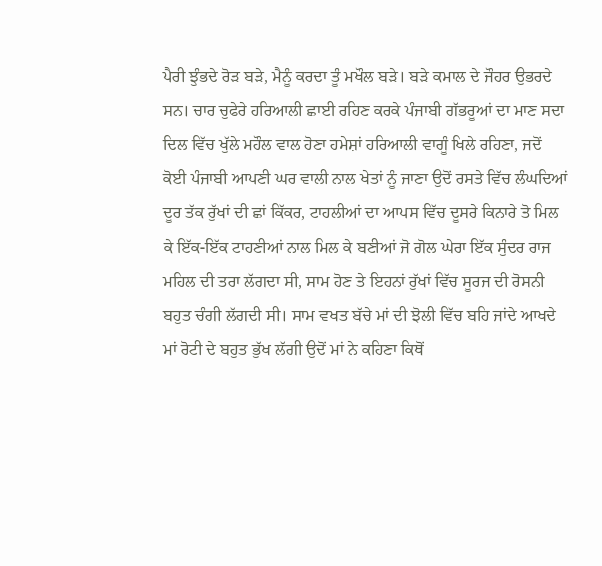ਪੈਰੀ ਝੁੰਭਦੇ ਰੋੜ ਬੜੇ, ਮੈਨੂੰ ਕਰਦਾ ਤੂੰ ਮਖੌਲ ਬੜੇ। ਬੜੇ ਕਮਾਲ ਦੇ ਜੌਹਰ ਉਭਰਦੇ ਸਨ। ਚਾਰ ਚੁਫੇਰੇ ਹਰਿਆਲੀ ਛਾਈ ਰਹਿਣ ਕਰਕੇ ਪੰਜਾਬੀ ਗੱਭਰੂਆਂ ਦਾ ਮਾਣ ਸਦਾ ਦਿਲ ਵਿੱਚ ਖੁੱਲੇ ਮਹੌਲ ਵਾਲ ਹੋਣਾ ਹਮੇਸ਼ਾਂ ਹਰਿਆਲੀ ਵਾਗੂੰ ਖਿਲੇ ਰਹਿਣਾ, ਜਦੋਂ ਕੋਈ ਪੰਜਾਬੀ ਆਪਣੀ ਘਰ ਵਾਲੀ ਨਾਲ ਖੇਤਾਂ ਨੂੰ ਜਾਣਾ ਉਦੋਂ ਰਸਤੇ ਵਿੱਚ ਲੰਘਦਿਆਂ ਦੂਰ ਤੱਕ ਰੁੱਖਾਂ ਦੀ ਛਾਂ ਕਿੱਕਰ, ਟਾਹਲੀਆਂ ਦਾ ਆਪਸ ਵਿੱਚ ਦੂਸਰੇ ਕਿਨਾਰੇ ਤੋ ਮਿਲ ਕੇ ਇੱਕ-ਇੱਕ ਟਾਹਣੀਆਂ ਨਾਲ ਮਿਲ ਕੇ ਬਣੀਆਂ ਜੋ ਗੋਲ ਘੇਰਾ ਇੱਕ ਸੁੰਦਰ ਰਾਜ ਮਹਿਲ ਦੀ ਤਰਾ ਲੱਗਦਾ ਸੀ, ਸਾਮ ਹੋਣ ਤੇ ਇਹਨਾਂ ਰੁੱਖਾਂ ਵਿੱਚ ਸੂਰਜ ਦੀ ਰੋਸਨੀ ਬਹੁਤ ਚੰਗੀ ਲੱਗਦੀ ਸੀ। ਸਾਮ ਵਖਤ ਬੱਚੇ ਮਾਂ ਦੀ ਝੋਲੀ ਵਿੱਚ ਬਹਿ ਜਾਂਦੇ ਆਖਦੇ ਮਾਂ ਰੋਟੀ ਦੇ ਬਹੁਤ ਭੁੱਖ ਲੱਗੀ ਉਦੋਂ ਮਾਂ ਨੇ ਕਹਿਣਾ ਕਿਥੋਂ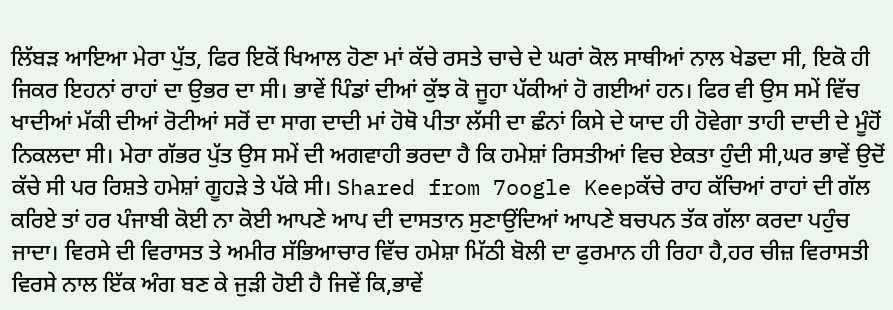ਲਿੱਬੜ ਆਇਆ ਮੇਰਾ ਪੁੱਤ, ਫਿਰ ਇਕੋਂ ਖਿਆਲ ਹੋਣਾ ਮਾਂ ਕੱਚੇ ਰਸਤੇ ਚਾਚੇ ਦੇ ਘਰਾਂ ਕੋਲ ਸਾਥੀਆਂ ਨਾਲ ਖੇਡਦਾ ਸੀ, ਇਕੋ ਹੀ ਜਿਕਰ ਇਹਨਾਂ ਰਾਹਾਂ ਦਾ ਉਭਰ ਦਾ ਸੀ। ਭਾਵੇਂ ਪਿੰਡਾਂ ਦੀਆਂ ਕੁੱਝ ਕੋ ਜੂਹਾ ਪੱਕੀਆਂ ਹੋ ਗਈਆਂ ਹਨ। ਫਿਰ ਵੀ ਉਸ ਸਮੇਂ ਵਿੱਚ ਖਾਦੀਆਂ ਮੱਕੀ ਦੀਆਂ ਰੋਟੀਆਂ ਸਰੋਂ ਦਾ ਸਾਗ ਦਾਦੀ ਮਾਂ ਹੋਥੋ ਪੀਤਾ ਲੱਸੀ ਦਾ ਛੰਨਾਂ ਕਿਸੇ ਦੇ ਯਾਦ ਹੀ ਹੋਵੇਗਾ ਤਾਹੀ ਦਾਦੀ ਦੇ ਮੂੰਹੋਂ ਨਿਕਲਦਾ ਸੀ। ਮੇਰਾ ਗੱਭਰ ਪੁੱਤ ਉਸ ਸਮੇਂ ਦੀ ਅਗਵਾਹੀ ਭਰਦਾ ਹੈ ਕਿ ਹਮੇਸ਼ਾਂ ਰਿਸਤੀਆਂ ਵਿਚ ਏਕਤਾ ਹੁੰਦੀ ਸੀ,ਘਰ ਭਾਵੇਂ ਉਦੋਂ ਕੱਚੇ ਸੀ ਪਰ ਰਿਸ਼ਤੇ ਹਮੇਸ਼ਾਂ ਗੂਹੜੇ ਤੇ ਪੱਕੇ ਸੀ। Shared from 7oogle Keepਕੱਚੇ ਰਾਹ ਕੱਚਿਆਂ ਰਾਹਾਂ ਦੀ ਗੱਲ ਕਰਿਏ ਤਾਂ ਹਰ ਪੰਜਾਬੀ ਕੋਈ ਨਾ ਕੋਈ ਆਪਣੇ ਆਪ ਦੀ ਦਾਸਤਾਨ ਸੁਣਾਉਂਦਿਆਂ ਆਪਣੇ ਬਚਪਨ ਤੱਕ ਗੱਲਾ ਕਰਦਾ ਪਹੁੰਚ ਜਾਦਾ। ਵਿਰਸੇ ਦੀ ਵਿਰਾਸਤ ਤੇ ਅਮੀਰ ਸੱਭਿਆਚਾਰ ਵਿੱਚ ਹਮੇਸ਼ਾ ਮਿੱਠੀ ਬੋਲੀ ਦਾ ਫੁਰਮਾਨ ਹੀ ਰਿਹਾ ਹੈ,ਹਰ ਚੀਜ਼ ਵਿਰਾਸਤੀ ਵਿਰਸੇ ਨਾਲ ਇੱਕ ਅੰਗ ਬਣ ਕੇ ਜੁੜੀ ਹੋਈ ਹੈ ਜਿਵੇਂ ਕਿ,ਭਾਵੇਂ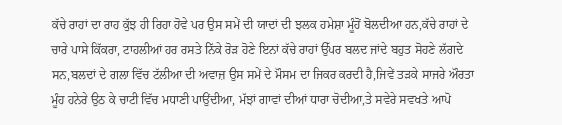ਕੱਚੇ ਰਾਹਾਂ ਦਾ ਰਾਹ ਕੁੱਝ ਹੀ ਰਿਹਾ ਹੋਵੇ ਪਰ ਉਸ ਸਮੇਂ ਦੀ ਯਾਦਾਂ ਦੀ ਝਲਕ ਹਮੇਸ਼ਾ ਮੂੰਹੋਂ ਬੋਲਦੀਆ ਹਨ,ਕੱਚੇ ਰਾਹਾਂ ਦੇ ਚਾਰੇ ਪਾਸੇ ਕਿੱਕਰਾ, ਟਾਹਲੀਆਂ ਹਰ ਰਸਤੇ ਨਿੱਕੇ ਰੋੜ ਹੋਣੇ ਇਨਾਂ ਕੱਚੇ ਰਾਹਾਂ ਉੱਪਰ ਬਲਦ ਜਾਂਦੇ ਬਹੁਤ ਸੋਹਣੇ ਲੱਗਦੇ ਸਨ,ਬਲਦਾਂ ਦੇ ਗਲਾ ਵਿੱਚ ਟੱਲੀਆ ਦੀ ਅਵਾਜ਼ ਉਸ ਸਮੇਂ ਦੇ ਮੌਸਮ ਦਾ ਜਿਕਰ ਕਰਦੀ ਹੈ,ਜਿਵੇਂ ਤੜਕੇ ਸਾਜਰੇ ਔਰਤਾ ਮੂੰਹ ਹਨੇਰੇ ਉਠ ਕੇ ਚਾਟੀ ਵਿੱਚ ਮਧਾਣੀ ਪਾਉਂਦੀਆ, ਮੱਝਾਂ ਗਾਵਾਂ ਦੀਆਂ ਧਾਰਾ ਚੋਦੀਆ,ਤੇ ਸਵੇਰੇ ਸਵਖਤੇ ਆਪੋ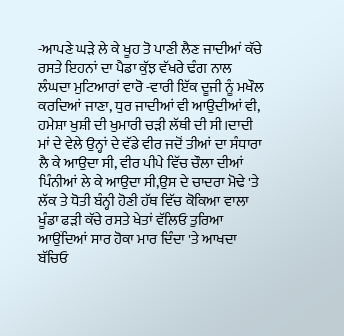-ਆਪਣੇ ਘੜੇ ਲੇ ਕੇ ਖੂਹ ਤੋ ਪਾਣੀ ਲੈਣ ਜਾਦੀਆਂ ਕੱਚੇ ਰਸਤੇ ਇਹਨਾਂ ਦਾ ਪੈਡਾ ਕੁੱਝ ਵੱਖਰੇ ਢੰਗ ਨਾਲ ਲੰਘਦਾ ਮੁਟਿਆਰਾਂ ਵਾਰੋ -ਵਾਰੀ ਇੱਕ ਦੂਜੀ ਨੂੰ ਮਖੌਲ ਕਰਦਿਆਂ ਜਾਣਾ, ਧੁਰ ਜਾਦੀਆਂ ਵੀ ਆਉਦੀਆਂ ਵੀ, ਹਮੇਸ਼ਾ ਖੁਸ਼ੀ ਦੀ ਖੁਮਾਰੀ ਚੜੀ ਲੱਥੀ ਦੀ ਸੀ।ਦਾਦੀ ਮਾਂ ਦੇ ਵੇਲੇ ਉਨ੍ਹਾਂ ਦੇ ਵੱਡੇ ਵੀਰ ਜਦੋਂ ਤੀਆਂ ਦਾ ਸੰਧਾਰਾ ਲੈ ਕੇ ਆਉਦਾ ਸੀ, ਵੀਰ ਪੀਪੇ ਵਿੱਚ ਚੌਲਾ ਦੀਆਂ ਪਿੰਨੀਆਂ ਲੇ ਕੇ ਆਉਦਾ ਸੀ,ਉਸ ਦੇ ਚਾਦਰਾ ਮੋਢੇ 'ਤੇ ਲੱਕ ਤੇ ਧੋਤੀ ਬੰਨ੍ਹੀ ਹੋਣੀ ਹੱਥ ਵਿੱਚ ਕੋਕਿਆ ਵਾਲਾ ਖੂੰਡਾ ਫੜੀ ਕੱਚੇ ਰਸਤੇ ਖੇਤਾਂ ਵੱਲਿਓ ਤੁਰਿਆ ਆਉਂਦਿਆਂ ਸਾਰ ਹੋਕਾ ਮਾਰ ਦਿੰਦਾ 'ਤੇ ਆਖਦਾ ਬੱਚਿਓ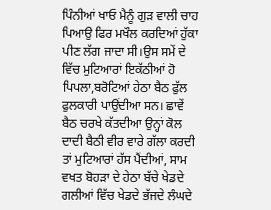ਪਿੰਨੀਆਂ ਖਾਓ ਮੈਨੂੰ ਗੁੜ ਵਾਲੀ ਚਾਹ ਪਿਆਉ ਫਿਰ ਮਖੌਲ ਕਰਦਿਆਂ ਹੁੱਕਾ ਪੀਣ ਲੱਗ ਜਾਦਾ ਸੀ।ਉਸ ਸਮੇਂ ਦੇ ਵਿੱਚ ਮੁਟਿਆਰਾਂ ਇਕੱਠੀਆਂ ਹੋ ਪਿਪਲਾ,ਬਰੋਟਿਆਂ ਹੇਠਾ ਬੈਠ ਫੁੱਲ ਫੁਲਕਾਰੀ ਪਾਉਂਦੀਆ ਸਨ। ਛਾਵੇਂ ਬੈਠ ਚਰਖੇ ਕੱਤਦੀਆ ਉਨ੍ਹਾਂ ਕੋਲ ਦਾਦੀ ਬੈਠੀ ਵੀਰ ਵਾਰੇ ਗੱਲਾ ਕਰਦੀ ਤਾਂ ਮੁਟਿਆਰਾਂ ਹੱਸ ਪੈਂਦੀਆਂ, ਸਾਮ ਵਖਤ ਬੋਹੜਾ ਦੇ ਹੇਠਾ ਬੱਚੇ ਖੇਡਦੇ ਗਲੀਆਂ ਵਿੱਚ ਖੇਡਦੇ ਭੱਜਦੇ ਲੰਘਦੇ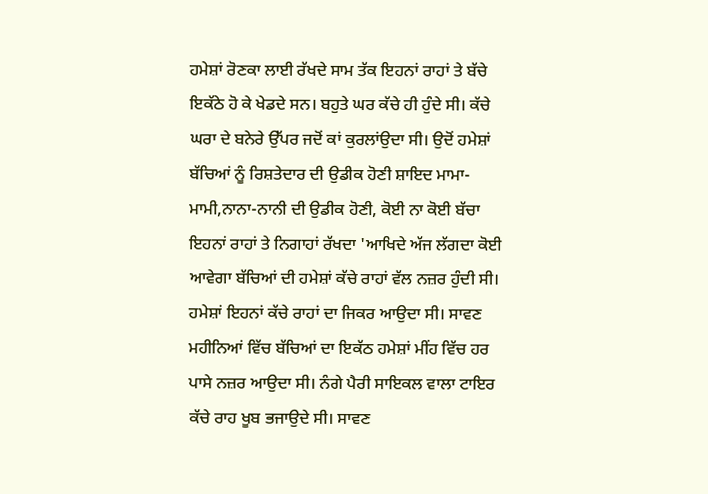ਹਮੇਸ਼ਾਂ ਰੋਣਕਾ ਲਾਈ ਰੱਖਦੇ ਸਾਮ ਤੱਕ ਇਹਨਾਂ ਰਾਹਾਂ ਤੇ ਬੱਚੇ ਇਕੱਠੇ ਹੋ ਕੇ ਖੇਡਦੇ ਸਨ। ਬਹੁਤੇ ਘਰ ਕੱਚੇ ਹੀ ਹੁੰਦੇ ਸੀ। ਕੱਚੇ ਘਰਾ ਦੇ ਬਨੇਰੇ ਉੱਪਰ ਜਦੋਂ ਕਾਂ ਕੁਰਲਾਂਉਦਾ ਸੀ। ਉਦੋਂ ਹਮੇਸ਼ਾਂ ਬੱਚਿਆਂ ਨੂੰ ਰਿਸ਼ਤੇਦਾਰ ਦੀ ਉਡੀਕ ਹੋਣੀ ਸ਼ਾਇਦ ਮਾਮਾ- ਮਾਮੀ,ਨਾਨਾ-ਨਾਨੀ ਦੀ ਉਡੀਕ ਹੋਣੀ, ਕੋਈ ਨਾ ਕੋਈ ਬੱਚਾ ਇਹਨਾਂ ਰਾਹਾਂ ਤੇ ਨਿਗਾਹਾਂ ਰੱਖਦਾ 'ਆਖਿਦੇ ਅੱਜ ਲੱਗਦਾ ਕੋਈ ਆਵੇਗਾ ਬੱਚਿਆਂ ਦੀ ਹਮੇਸ਼ਾਂ ਕੱਚੇ ਰਾਹਾਂ ਵੱਲ ਨਜ਼ਰ ਹੁੰਦੀ ਸੀ। ਹਮੇਸ਼ਾਂ ਇਹਨਾਂ ਕੱਚੇ ਰਾਹਾਂ ਦਾ ਜਿਕਰ ਆਉਦਾ ਸੀ। ਸਾਵਣ ਮਹੀਨਿਆਂ ਵਿੱਚ ਬੱਚਿਆਂ ਦਾ ਇਕੱਠ ਹਮੇਸ਼ਾਂ ਮੀਂਹ ਵਿੱਚ ਹਰ ਪਾਸੇ ਨਜ਼ਰ ਆਉਦਾ ਸੀ। ਨੰਗੇ ਪੈਰੀ ਸਾਇਕਲ ਵਾਲਾ ਟਾਇਰ ਕੱਚੇ ਰਾਹ ਖੂਬ ਭਜਾਉਦੇ ਸੀ। ਸਾਵਣ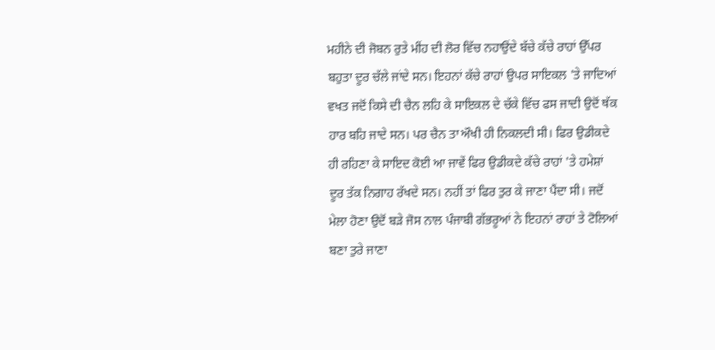ਮਹੀਨੇ ਦੀ ਜੋਬਨ ਰੁਤੇ ਮੀਂਹ ਦੀ ਲੋਰ ਵਿੱਚ ਨਹਾਉਂਦੇ ਬੱਚੇ ਕੱਚੇ ਰਾਹਾਂ ਉੱਪਰ ਬਹੁਤਾ ਦੂਰ ਚੱਲੇ ਜਾਂਦੇ ਸਨ। ਇਹਨਾਂ ਕੱਚੇ ਰਾਹਾਂ ਉਪਰ ਸਾਇਕਲ 'ਤੇ ਜਾਦਿਆਂ ਵਖਤ ਜਦੋਂ ਕਿਸੇ ਦੀ ਚੈਨ ਲਹਿ ਕੇ ਸਾਇਕਲ ਦੇ ਚੱਕੇ ਵਿੱਚ ਫਸ ਜਾਦੀ ਉਦੋਂ ਥੱਕ ਹਾਰ ਬਹਿ ਜਾਦੇ ਸਨ। ਪਰ ਚੈਨ ਤਾ ਔਖੀ ਹੀ ਨਿਕਲਦੀ ਸੀ। ਫਿਰ ਉਡੀਕਦੇ ਹੀ ਰਹਿਣਾ ਕੇ ਸਾਇਦ ਕੋਈ ਆ ਜਾਵੇਂ ਫਿਰ ਉਡੀਕਦੇ ਕੱਚੇ ਰਾਹਾਂ 'ਤੇ ਹਮੇਸ਼ਾਂ ਦੂਰ ਤੱਕ ਨਿਗਾਹ ਰੱਖਦੇ ਸਨ। ਨਹੀਂ ਤਾਂ ਫਿਰ ਤੁਰ ਕੇ ਜਾਣਾ ਪੈਂਦਾ ਸੀ। ਜਦੋਂ ਮੇਲਾ ਹੋਣਾ ਉਦੋਂ ਬੜੇ ਜੋਸ ਨਾਲ ਪੰਜਾਬੀ ਗੱਭਰੂਆਂ ਨੇ ਇਹਨਾਂ ਰਾਹਾਂ ਤੇ ਟੋਲਿਆਂ ਬਣਾ ਤੁਰੇ ਜਾਣਾ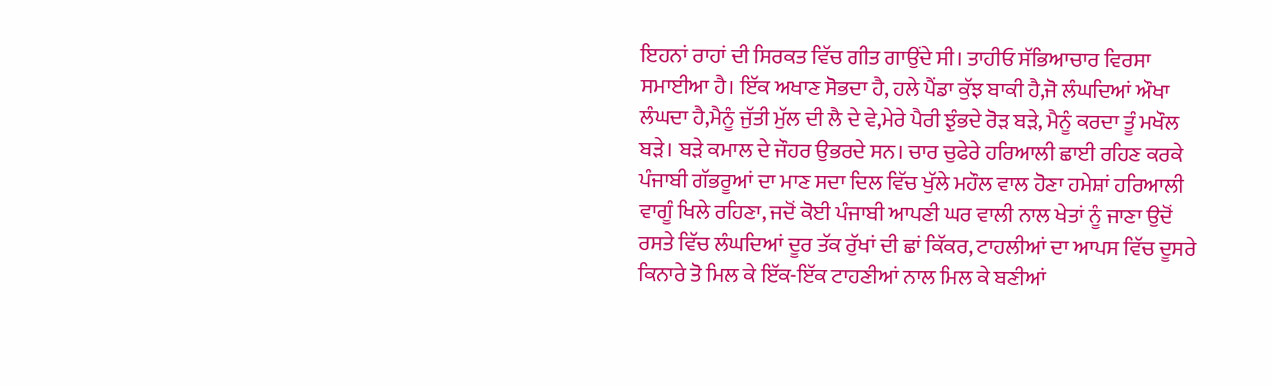ਇਹਨਾਂ ਰਾਹਾਂ ਦੀ ਸਿਰਕਤ ਵਿੱਚ ਗੀਤ ਗਾਉਂਦੇ ਸੀ। ਤਾਹੀਓ ਸੱਭਿਆਚਾਰ ਵਿਰਸਾ ਸਮਾਈਆ ਹੈ। ਇੱਕ ਅਖਾਣ ਸੋਭਦਾ ਹੈ, ਹਲੇ ਪੈਂਡਾ ਕੁੱਝ ਬਾਕੀ ਹੈ,ਜੋ ਲੰਘਦਿਆਂ ਔਖਾ ਲੰਘਦਾ ਹੈ,ਮੈਨੂੰ ਜੁੱਤੀ ਮੁੱਲ ਦੀ ਲੈ ਦੇ ਵੇ,ਮੇਰੇ ਪੈਰੀ ਝੁੰਭਦੇ ਰੋੜ ਬੜੇ, ਮੈਨੂੰ ਕਰਦਾ ਤੂੰ ਮਖੌਲ ਬੜੇ। ਬੜੇ ਕਮਾਲ ਦੇ ਜੌਹਰ ਉਭਰਦੇ ਸਨ। ਚਾਰ ਚੁਫੇਰੇ ਹਰਿਆਲੀ ਛਾਈ ਰਹਿਣ ਕਰਕੇ ਪੰਜਾਬੀ ਗੱਭਰੂਆਂ ਦਾ ਮਾਣ ਸਦਾ ਦਿਲ ਵਿੱਚ ਖੁੱਲੇ ਮਹੌਲ ਵਾਲ ਹੋਣਾ ਹਮੇਸ਼ਾਂ ਹਰਿਆਲੀ ਵਾਗੂੰ ਖਿਲੇ ਰਹਿਣਾ, ਜਦੋਂ ਕੋਈ ਪੰਜਾਬੀ ਆਪਣੀ ਘਰ ਵਾਲੀ ਨਾਲ ਖੇਤਾਂ ਨੂੰ ਜਾਣਾ ਉਦੋਂ ਰਸਤੇ ਵਿੱਚ ਲੰਘਦਿਆਂ ਦੂਰ ਤੱਕ ਰੁੱਖਾਂ ਦੀ ਛਾਂ ਕਿੱਕਰ, ਟਾਹਲੀਆਂ ਦਾ ਆਪਸ ਵਿੱਚ ਦੂਸਰੇ ਕਿਨਾਰੇ ਤੋ ਮਿਲ ਕੇ ਇੱਕ-ਇੱਕ ਟਾਹਣੀਆਂ ਨਾਲ ਮਿਲ ਕੇ ਬਣੀਆਂ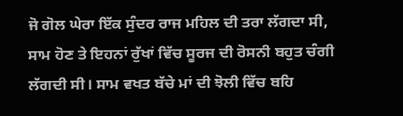ਜੋ ਗੋਲ ਘੇਰਾ ਇੱਕ ਸੁੰਦਰ ਰਾਜ ਮਹਿਲ ਦੀ ਤਰਾ ਲੱਗਦਾ ਸੀ, ਸਾਮ ਹੋਣ ਤੇ ਇਹਨਾਂ ਰੁੱਖਾਂ ਵਿੱਚ ਸੂਰਜ ਦੀ ਰੋਸਨੀ ਬਹੁਤ ਚੰਗੀ ਲੱਗਦੀ ਸੀ। ਸਾਮ ਵਖਤ ਬੱਚੇ ਮਾਂ ਦੀ ਝੋਲੀ ਵਿੱਚ ਬਹਿ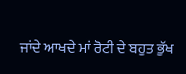ਜਾਂਦੇ ਆਖਦੇ ਮਾਂ ਰੋਟੀ ਦੇ ਬਹੁਤ ਭੁੱਖ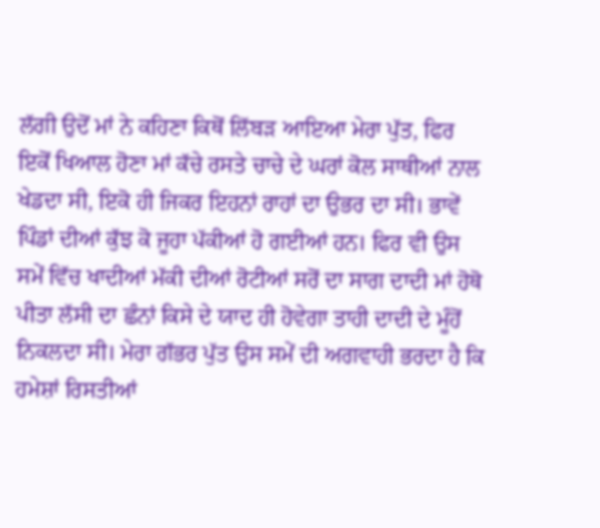ਲੱਗੀ ਉਦੋਂ ਮਾਂ ਨੇ ਕਹਿਣਾ ਕਿਥੋਂ ਲਿੱਬੜ ਆਇਆ ਮੇਰਾ ਪੁੱਤ, ਫਿਰ ਇਕੋਂ ਖਿਆਲ ਹੋਣਾ ਮਾਂ ਕੱਚੇ ਰਸਤੇ ਚਾਚੇ ਦੇ ਘਰਾਂ ਕੋਲ ਸਾਥੀਆਂ ਨਾਲ ਖੇਡਦਾ ਸੀ, ਇਕੋ ਹੀ ਜਿਕਰ ਇਹਨਾਂ ਰਾਹਾਂ ਦਾ ਉਭਰ ਦਾ ਸੀ। ਭਾਵੇਂ ਪਿੰਡਾਂ ਦੀਆਂ ਕੁੱਝ ਕੋ ਜੂਹਾ ਪੱਕੀਆਂ ਹੋ ਗਈਆਂ ਹਨ। ਫਿਰ ਵੀ ਉਸ ਸਮੇਂ ਵਿੱਚ ਖਾਦੀਆਂ ਮੱਕੀ ਦੀਆਂ ਰੋਟੀਆਂ ਸਰੋਂ ਦਾ ਸਾਗ ਦਾਦੀ ਮਾਂ ਹੋਥੋ ਪੀਤਾ ਲੱਸੀ ਦਾ ਛੰਨਾਂ ਕਿਸੇ ਦੇ ਯਾਦ ਹੀ ਹੋਵੇਗਾ ਤਾਹੀ ਦਾਦੀ ਦੇ ਮੂੰਹੋਂ ਨਿਕਲਦਾ ਸੀ। ਮੇਰਾ ਗੱਭਰ ਪੁੱਤ ਉਸ ਸਮੇਂ ਦੀ ਅਗਵਾਹੀ ਭਰਦਾ ਹੈ ਕਿ ਹਮੇਸ਼ਾਂ ਰਿਸਤੀਆਂ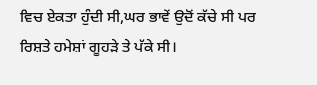ਵਿਚ ਏਕਤਾ ਹੁੰਦੀ ਸੀ,ਘਰ ਭਾਵੇਂ ਉਦੋਂ ਕੱਚੇ ਸੀ ਪਰ ਰਿਸ਼ਤੇ ਹਮੇਸ਼ਾਂ ਗੂਹੜੇ ਤੇ ਪੱਕੇ ਸੀ।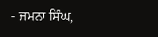- ਜਮਨਾ ਸਿੰਘ,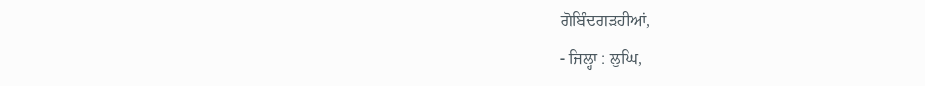ਗੋਬਿੰਦਗੜਹੀਆਂ,
- ਜਿਲ੍ਹਾ : ਲੁਘਿ,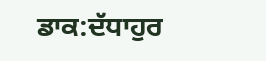ਡਾਕ:ਦੱਧਾਹੁਰ